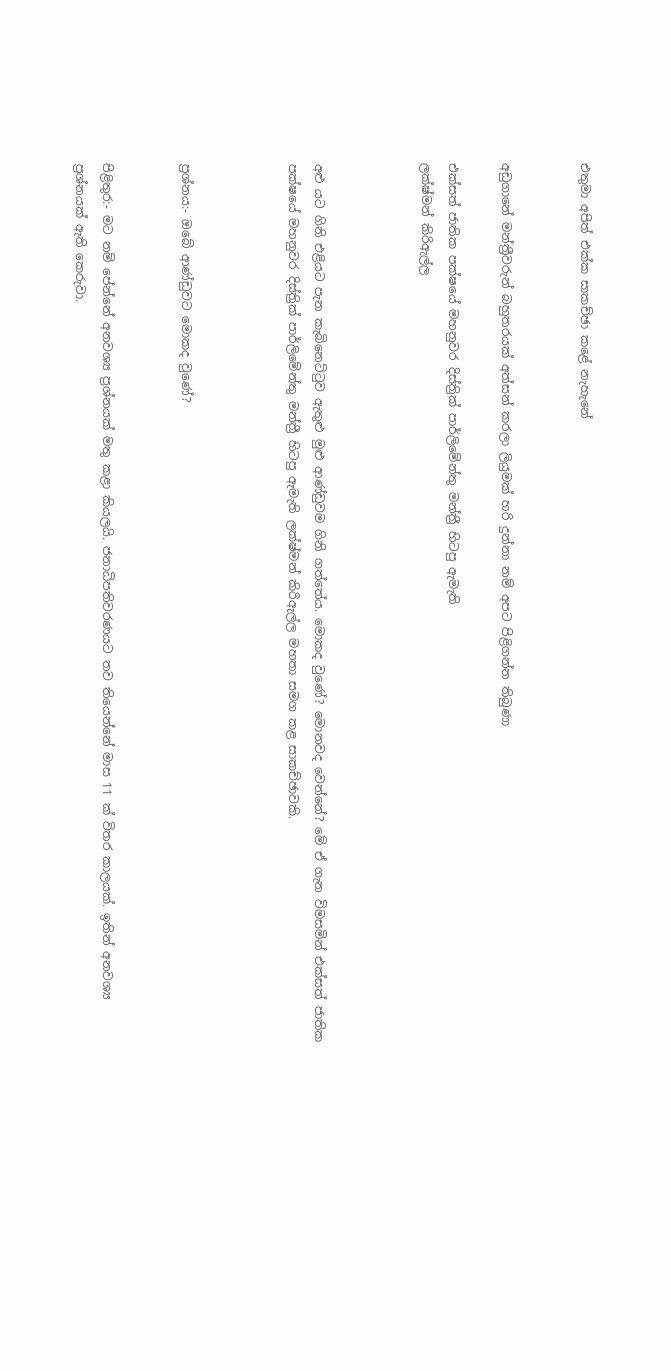එතුමා අපිත් එක්ක සාකච්ඡා කළේ නැහැනේ


අඩුගානේ මන්ත්‍රීවරුන් බහුතරයක් අත්සන් කරලා ලියුමක් හරි දුන්නා නම් අපට පිළිගන්න තිබුණා

එක්සත් ජාතික පක්ෂයේ මහනුවර දිස්ත්‍රික් පාර්ලිමේන්තු මන්ත්‍රී හිටපු ඇමැති
ලක්ෂ්මන් කිරිඇල්ල



අළු යට ගිනි එළියට පැන කැබිනෙට්ටුව ඇතුළු මුළු ආණ්ඩුවම ගිනි ගත්තේය. මොකද වුණේ? මොනවද වෙන්නේ? මේ ඒ ගැන විමසමින් එක්සත් ජාතික පක්ෂයේ මහනුවර දිස්ත්‍රික් පාර්ලිමේන්තු මන්ත්‍රී හිටපු ඇමැති ලක්ෂ්මන් කිරිඇල්ල මහතා සමග කළ සාකච්ඡාවකි.



ප්‍රශ්නය:- ඔබේ ආණ්ඩුවට මොකද වුණේ?


පිළිතුර:- මට නම් පේන්නේ අනවශ්‍ය ප්‍රශ්නයක් මතු කළා කියලයි. ජනාධිපතිවරණයට තව තියෙන්නේ මාස 11 ක් විතර කාලයක්. ඉතින් අනවශ්‍ය ප්‍රශ්නයක් ඇති කෙරුවා.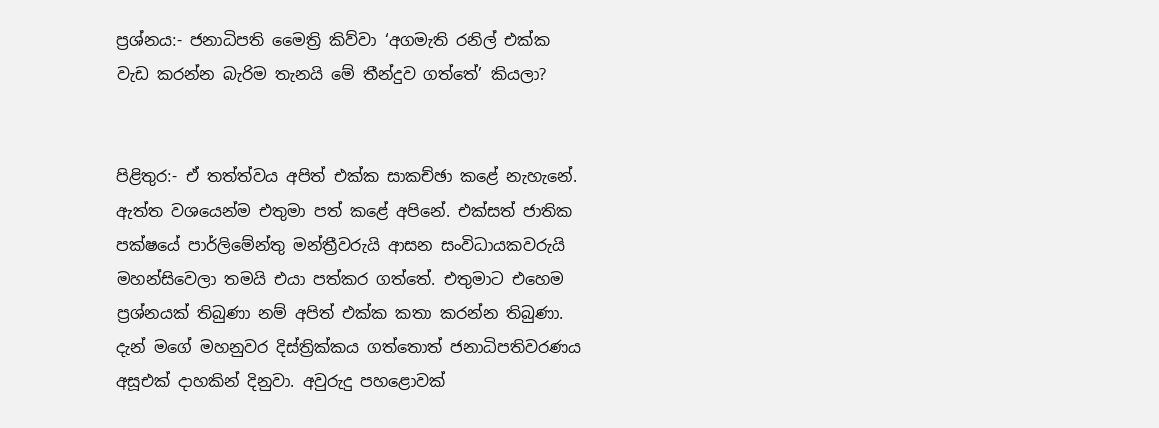ප්‍රශ්නය:- ජනාධිපති මෛත්‍රි කිව්වා ‘අගමැති රනිල් එක්ක වැඩ කරන්න බැරිම තැනයි මේ තීන්දුව ගත්තේ’ කියලා?


පිළිතුර:- ඒ තත්ත්වය අපිත් එක්ක සාකච්ඡා කළේ නැහැනේ. ඇත්ත වශයෙන්ම එතුමා පත් කළේ අපිනේ. එක්සත් ජාතික පක්ෂයේ පාර්ලිමේන්තු මන්ත්‍රීවරුයි ආසන සංවිධායකවරුයි මහන්සිවෙලා තමයි එයා පත්කර ගත්තේ. එතුමාට එහෙම ප්‍රශ්නයක් තිබුණා නම් අපිත් එක්ක කතා කරන්න තිබුණා. දැන් මගේ මහනුවර දිස්ත්‍රික්කය ගත්තොත් ජනාධිපතිවරණය අසූඑක් ද‌ාහකින් දිනුවා. අවුරුදු පහළොවක්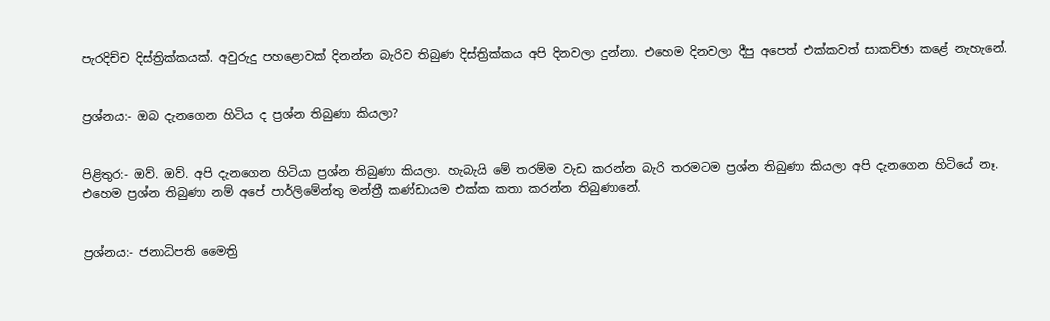පැරදිච්ච දිස්ත්‍රික්කයක්. අවුරුදු පහළොවක් දිනන්න බැරිව තිබුණ දිස්ත්‍රික්කය අපි දිනවලා දුන්නා. එහෙම දිනවලා දීපු අපෙත් එක්කවත් සාකච්ඡා කළේ නැහැනේ.


ප්‍රශ්නය:- ඔබ දැනගෙන හිටිය ද ප්‍රශ්න තිබුණා කියලා?


පිළිතුර:- ඔව්. ඔව්. අපි දැනගෙන හිටියා ප්‍රශ්න තිබුණා කියලා. හැබැයි මේ තරම්ම වැඩ කරන්න බැරි තරමටම ප්‍රශ්න තිබුණා කියලා අපි දැනගෙන හිටියේ නෑ. එහෙම ප්‍රශ්න තිබුණා නම් අපේ පාර්ලිමේන්තු මන්ත්‍රී කණ්ඩායම එක්ක කතා කරන්න තිබුණානේ.


ප්‍රශ්නය:- ජනාධිපති මෛත්‍රි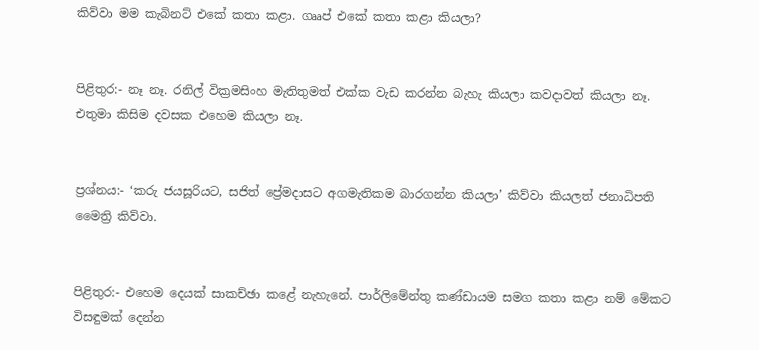කිව්වා මම කැබිනට් එකේ කතා කළා. ගෲප් එකේ කතා කළා කියලා?


පිළිතුර:- නෑ නෑ. රනිල් වික්‍රමසිංහ මැතිතුමත් එක්ක වැඩ කරන්න බැහැ කියලා කවද‌ාවත් කියලා නෑ. එතුමා කිසිම දවසක එහෙම කියලා නෑ.


ප්‍රශ්නය:- ‘කරු ජයසූරියට, සජිත් ප්‍රේමද‌ාසට අගමැතිකම බාරගන්න කියලා’ කිව්වා කියලත් ජනාධිපති මෛත්‍රි කිව්වා.


පිළිතුර:- එහෙම දෙයක් සාකච්ඡා කළේ නැහැනේ. පාර්ලිමේන්තු කණ්ඩායම සමග කතා කළා නම් මේකට විසඳුමක් දෙන්න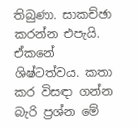තිබුණා. සාකච්ඡා කරන්න එපැයි. ඒකනේ ශිෂ්ටත්වය. කතා කර විසඳ‌ා ගන්න බැරි ප්‍රශ්න මේ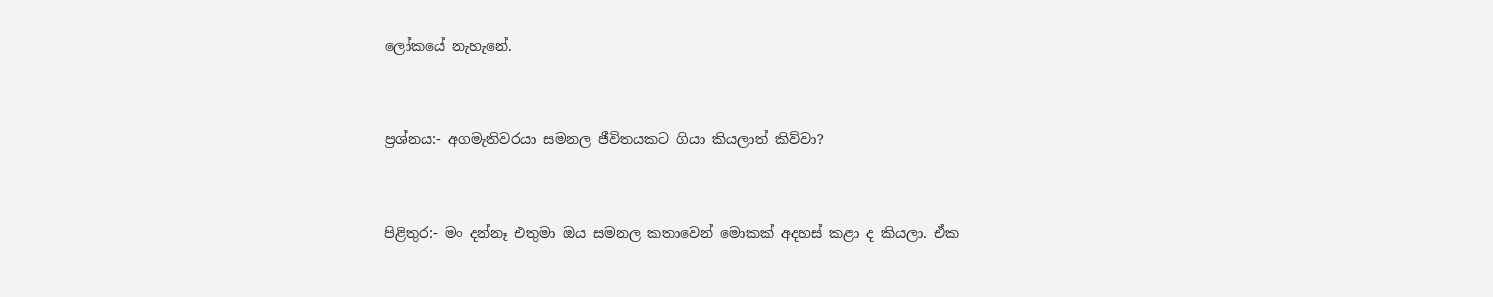ලෝකයේ නැහැනේ.


ප්‍රශ්නය:- අගමැතිවරයා සමනල ජීවිතයකට ගියා කියලාත් කිව්වා?


පිළිතුර:- මං දන්නෑ එතුමා ඔය සමනල කතාවෙන් මොකක් අදහස් කළා ද කියලා. ඒක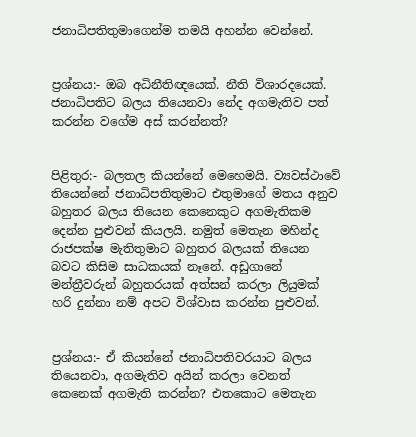ජනාධිපතිතුමාගෙන්ම තමයි අහන්න වෙන්නේ.


ප්‍රශ්නය:- ඔබ අධිනීතිඥයෙක්. නීති විශාරදයෙක්. ජනාධිපතිට බලය තියෙනවා නේද අගමැතිව පත් කරන්න වගේම අස් කරන්නත්?


පිළිතුර:- බලතල කියන්නේ මෙහෙමයි. ව්‍යවස්ථාවේ තියෙන්නේ ජනාධිපතිතුමාට එතුමාගේ මතය අනුව බහුතර බලය තියෙන කෙනෙකුට අගමැතිකම දෙන්න පුළුවන් කියලයි. නමුත් මෙතැන මහින්ද රාජපක්ෂ මැතිතුමාට බහුතර බලයක් තියෙන බවට කිසිම සාධකයක් නෑනේ. අඩුගානේ මන්ත්‍රීවරුන් බහුතරයක් අත්සන් කරලා ලියුමක් හරි දුන්නා නම් අපට විශ්වාස කරන්න පුළුවන්.


ප්‍රශ්නය:- ඒ කියන්නේ ජනාධිපතිවරයාට බලය තියෙනවා, අගමැතිව අයින් කරලා වෙනත් කෙනෙක් අගමැති කරන්න? එතකොට මෙතැන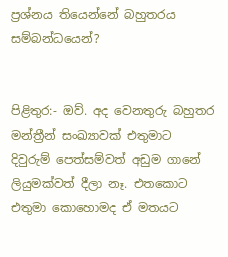ප්‍රශ්නය තියෙන්නේ බහුතරය සම්බන්ධයෙන්?


පිළිතුර:- ඔව්. අද වෙනතුරු බහුතර මන්ත්‍රීන් සංඛ්‍යාවක් එතුමාට දිවුරුම් පෙත්සම්වත් අඩුම ගානේ ලියුමක්වත් දීලා නෑ. එතකොට එතුමා කොහොමද ඒ මතයට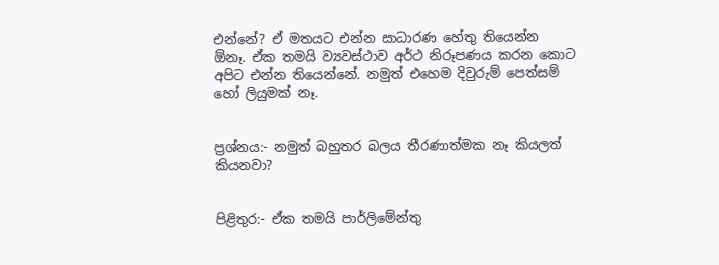එන්නේ? ඒ මතයට එන්න සාධාරණ හේතු තියෙන්න ඕනෑ. ඒක තමයි ව්‍යවස්ථාව අර්ථ නිරූපණය කරන කොට අපිට එන්න තියෙන්නේ. නමුත් එහෙම දිවුරුම් පෙත්සම් හෝ ලියුමක් නෑ.


ප්‍රශ්නය:- නමුත් බහුතර බලය තීරණාත්මක නෑ කියලත් කියනවා?


පිළිතුර:- ඒක තමයි පාර්ලිමේන්තු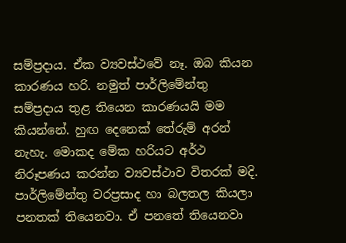සම්ප්‍රද‌ාය. ඒක ව්‍යවස්ථවේ නෑ. ඔබ කියන කාරණය හරි. නමුත් පාර්ලිමේන්තු සම්ප්‍රද‌ාය තුළ තියෙන කාරණයයි මම කියන්නේ. හුඟ දෙනෙක් තේරුම් අරන් නැහැ. මොකද මේක හරියට අර්ථ නිරූපණය කරන්න ව්‍යවස්ථාව විතරක් මදි. පාර්ලිමේන්තු වරප්‍රසාද හා බලතල කියලා පනතක් තියෙනවා. ඒ පනතේ තියෙනවා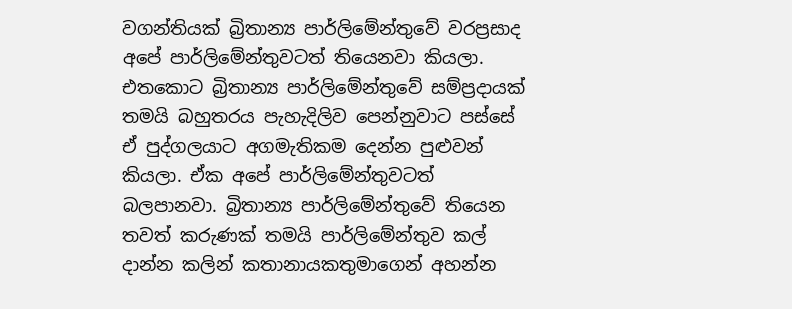වගන්තියක් බ්‍රිතාන්‍ය පාර්ලිමේන්තුවේ වරප්‍රසාද අපේ පාර්ලිමේන්තුවටත් තියෙනවා කියලා. එතකොට බ්‍රිතාන්‍ය පාර්ලිමේන්තුවේ සම්ප්‍රද‌ායක් තමයි බහුතරය පැහැදිලිව පෙන්නුවාට පස්සේ ඒ පුද්ගලයාට අගමැතිකම දෙන්න පුළුවන් කියලා. ඒක අපේ පාර්ලිමේන්තුවටත් බලපානවා. බ්‍රිතාන්‍ය පාර්ලිමේන්තුවේ තියෙන තවත් කරුණක් තමයි පාර්ලිමේන්තුව කල් දාන්න කලින් කතානායකතුමාගෙන් අහන්න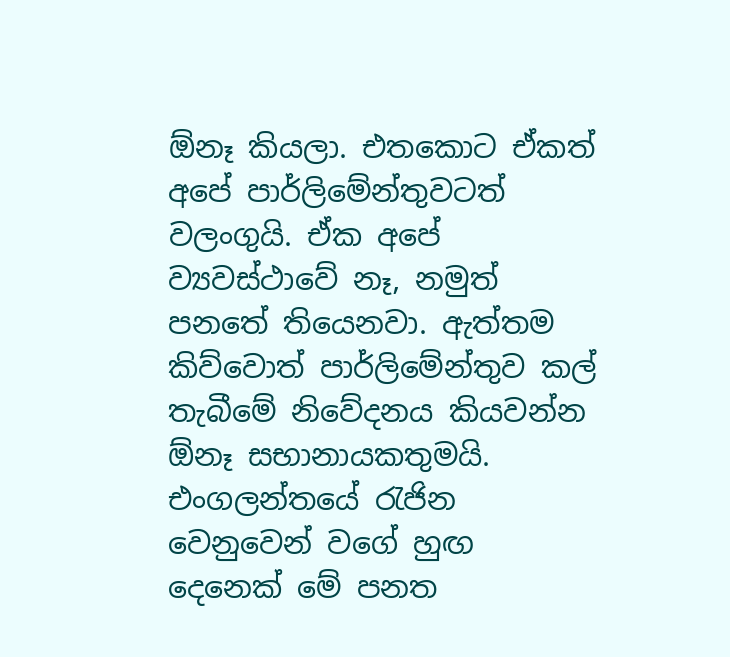ඕනෑ කියලා. එතකොට ඒකත් අපේ පාර්ලිමේන්තුවටත් වලංගුයි. ඒක අපේ ව්‍යවස්ථාවේ නෑ, නමුත් පනතේ තියෙනවා. ඇත්තම කිව්වොත් පාර්ලිමේන්තුව කල් තැබීමේ නිවේදනය කියවන්න ඕනෑ සභානායකතුමයි. එංගලන්තයේ රැජින වෙනුවෙන් වගේ හුඟ දෙනෙක් මේ පනත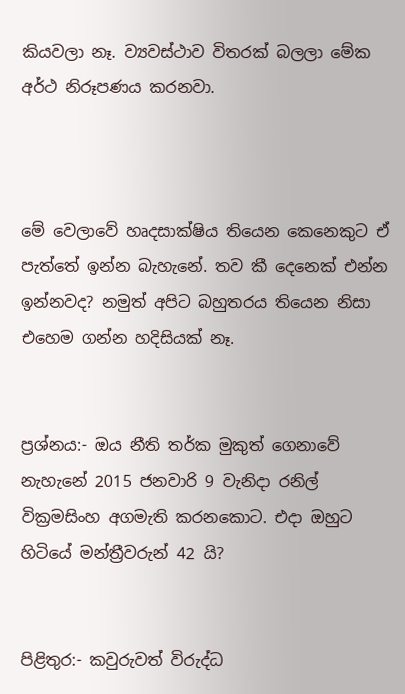කියවලා නෑ. ව්‍යවස්ථාව විතරක් බලලා මේක අර්ථ නිරූපණය කරනවා.



මේ වෙලාවේ හෘදසාක්ෂිය තියෙන කෙනෙකුට ඒ පැත්තේ ඉන්න බැහැනේ. තව කී දෙනෙක් එන්න ඉන්නවද? නමුත් අපිට බහුතරය තියෙන නිසා එහෙම ගන්න හදිසියක් නෑ.


ප්‍රශ්නය:- ඔය නීති තර්ක මුකුත් ගෙනාවේ නැහැනේ 2015 ජනවාරි 9 වැනිද‌ා රනිල් වික්‍රමසිංහ අගමැති කරනකොට. එද‌ා ඔහුට හිටියේ මන්ත්‍රීවරුන් 42 යි?


පිළිතුර:- කවුරුවත් විරුද්ධ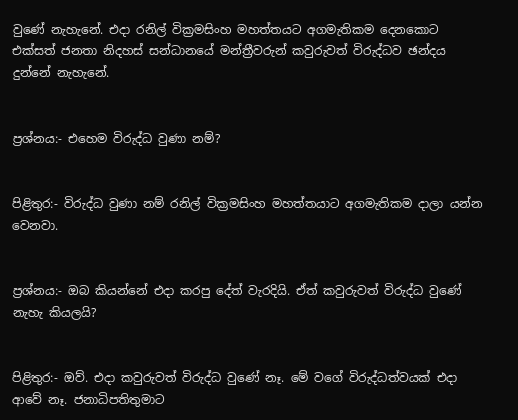වුණේ නැහැනේ. එද‌ා රනිල් වික්‍රමසිංහ මහත්තයට අගමැතිකම දෙනකොට එක්සත් ජනතා නිදහස් සන්ධානයේ මන්ත්‍රීවරුන් කවුරුවත් විරුද්ධව ඡන්දය දුන්නේ නැහැනේ.


ප්‍රශ්නය:- එහෙම විරුද්ධ වුණා නම්?


පිළිතුර:- විරුද්ධ වුණා නම් රනිල් වික්‍රමසිංහ මහත්තයාට අගමැතිකම ද‌ාලා යන්න වෙනවා.


ප්‍රශ්නය:- ඔබ කියන්නේ එද‌ා කරපු දේත් වැරදියි. ඒත් කවුරුවත් විරුද්ධ වුණේ නැහැ කියලයි?


පිළිතුර:- ඔව්. එද‌ා කවුරුවත් විරුද්ධ වුණේ නෑ. මේ වගේ විරුද්ධත්වයක් එද‌ා ආවේ නෑ. ජනාධිපතිතුමාට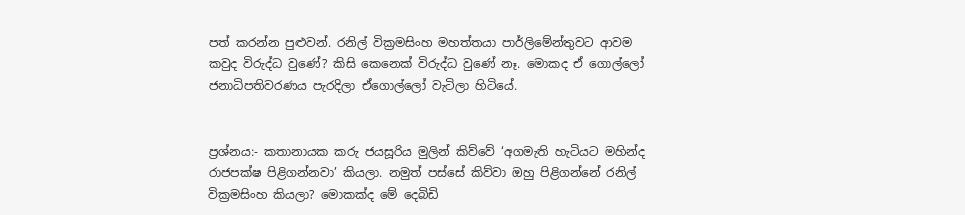පත් කරන්න පුළුවන්. රනිල් වික්‍රමසිංහ මහත්තයා පාර්ලිමේන්තුවට ආවම කවුද විරුද්ධ වුණේ? කිසි කෙනෙක් විරුද්ධ වුණේ නෑ. මොකද ඒ ගොල්ලෝ ජනාධිපතිවරණය පැරදිලා ඒගොල්ලෝ වැටිලා හිටියේ.


ප්‍රශ්නය:- කතානායක කරු ජයසූරිය මුලින් කිව්වේ ‘අගමැති හැටියට මහින්ද රාජපක්ෂ පිළිගන්නවා’ කියලා. නමුත් පස්සේ කිව්වා ඔහු පිළිගන්නේ රනිල් වික්‍රමසිංහ කියලා? මොකක්ද මේ දෙබිඩි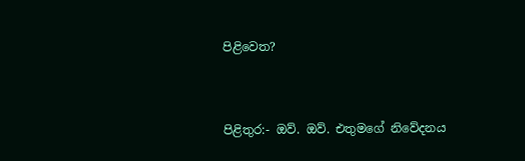පිළිවෙත?


පිළිතුර:- ඔව්. ඔව්. එතුමගේ නිවේදනය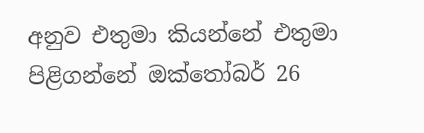අනුව එතුමා කියන්නේ එතුමා පිළිගන්නේ ඔක්තෝබර් 26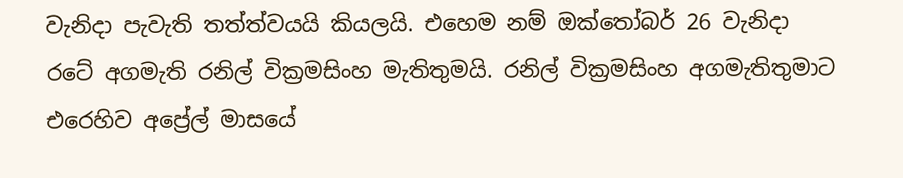වැනිද‌ා පැවැති තත්ත්වයයි කියලයි. එහෙම නම් ඔක්තෝබර් 26 වැනිද‌ා රටේ අගමැති රනිල් වික්‍රමසිංහ මැතිතුමයි. රනිල් වික්‍රමසිංහ අගමැතිතුමාට එරෙහිව අප්‍රේල් මාසයේ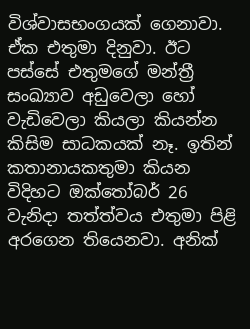විශ්වාසභංගයක් ගෙනාවා. ඒක එතුමා දිනුවා. ඊට පස්සේ එතුමගේ මන්ත්‍රී සංඛ්‍යාව අඩුවෙලා හෝ වැඩිවෙලා කියලා කියන්න කිසිම සාධකයක් නෑ. ඉතින් කතානායකතුමා කියන විදිහට ඔක්තෝබර් 26 වැනිද‌ා තත්ත්වය එතුමා පිළි අරගෙන තියෙනවා. අනික්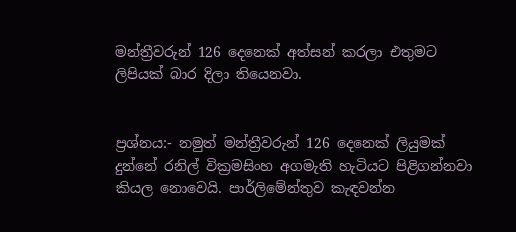මන්ත්‍රීවරුන් 126 දෙනෙක් අත්සන් කරලා එතුමට ලිපියක් බාර දිලා තියෙනවා.


ප්‍රශ්නය:- නමුත් මන්ත්‍රීවරුන් 126 දෙනෙක් ලියුමක් දුන්නේ රනිල් වික්‍රමසිංහ අගමැති හැටියට පිළිගන්නවා කියල නොවෙයි. පාර්ලිමේන්තුව කැඳවන්න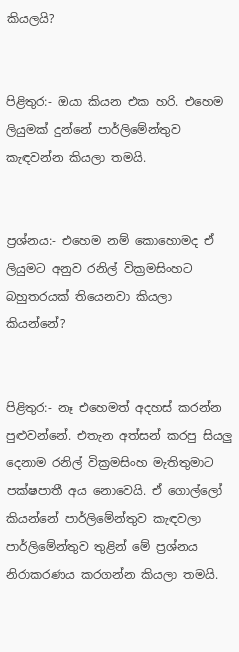කියලයි?


පිළිතුර:- ඔයා කියන එක හරි. එහෙම ලියුමක් දුන්නේ පාර්ලිමේන්තුව කැඳවන්න කියලා තමයි.


ප්‍රශ්නය:- එහෙම නම් කොහොමද ඒ ලියුමට අනුව රනිල් වික්‍රමසිංහට බහුතරයක් තියෙනවා කියලා කියන්නේ?


පිළිතුර:- නෑ එහෙමත් අදහස් කරන්න පුළුවන්නේ. එතැන අත්සන් කරපු සියලු දෙනාම රනිල් වික්‍රමසිංහ මැතිතුමාට පක්ෂපාතී අය නොවෙයි. ඒ ගොල්ලෝ කියන්නේ පාර්ලිමේන්තුව කැඳවලා පාර්ලිමේන්තුව තුළින් මේ ප්‍රශ්නය නිරාකරණය කරගන්න කියලා තමයි.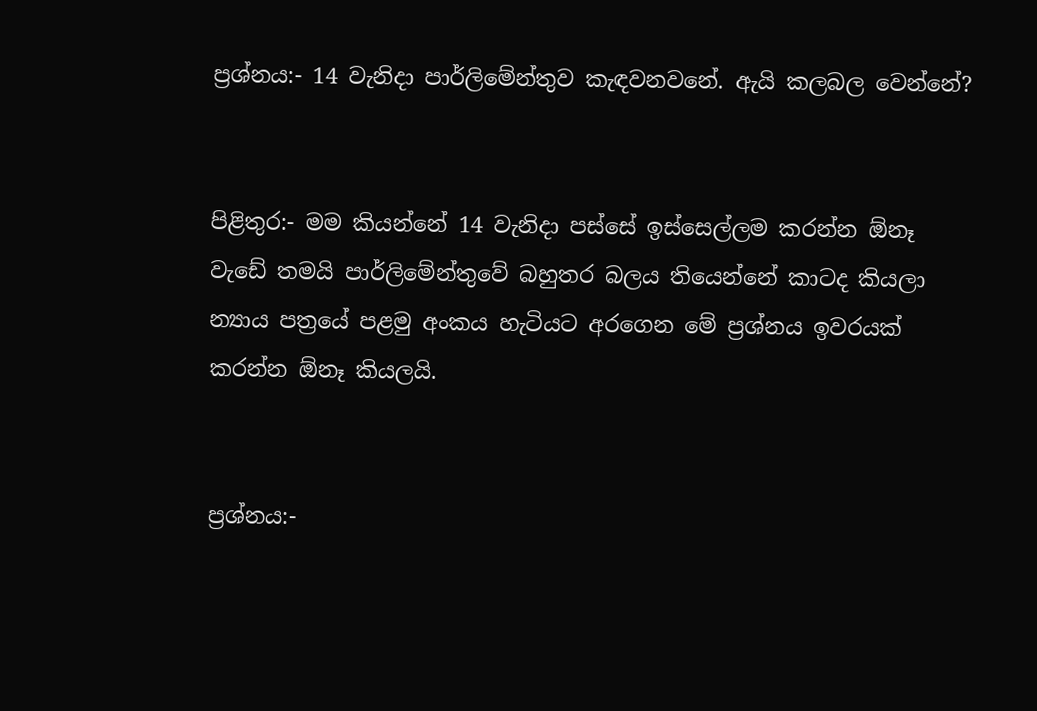ප්‍රශ්නය:- 14 වැනිද‌ා පාර්ලිමේන්තුව කැඳවනවනේ. ඇයි කලබල වෙන්නේ?


පිළිතුර:- මම කියන්නේ 14 වැනිද‌ා පස්සේ ඉස්සෙල්ලම කරන්න ඕනෑ වැඩේ තමයි පාර්ලිමේන්තුවේ බහුතර බලය තියෙන්නේ කාටද කියලා න්‍යාය පත්‍රයේ පළමු අංකය හැටියට අරගෙන මේ ප්‍රශ්නය ඉවරයක් කරන්න ඕනෑ කියලයි.


ප්‍රශ්නය:-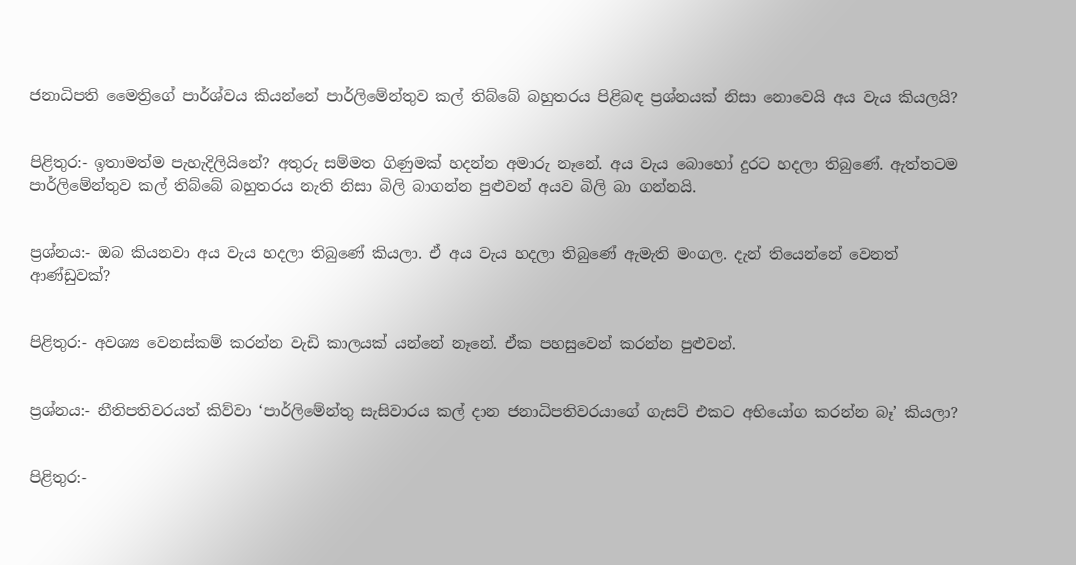ජනාධිපති මෛත්‍රිගේ පාර්ශ්වය කියන්නේ පාර්ලිමේන්තුව කල් තිබ්බේ බහුතරය පිළිබඳ ප්‍රශ්නයක් නිසා නොවෙයි අය වැය කියලයි?


පිළිතුර:- ඉතාමත්ම පැහැදිලියිනේ? අතුරු සම්මත ගිණුමක් හදන්න අමාරු නෑනේ. අය වැය බොහෝ දුරට හදලා තිබුණේ. ඇත්තටම පාර්ලිමේන්තුව කල් තිබ්බේ බහුතරය නැති නිසා බිලි බාගන්න පුළුවන් අයව බිලි බා ගන්නයි.


ප්‍රශ්නය:- ඔබ කියනවා අය වැය හදලා තිබුණේ කියලා. ඒ අය වැය හදලා තිබුණේ ඇමැති මංගල. දැන් තියෙන්නේ වෙනත් ආණ්ඩුවක්?


පිළිතුර:- අවශ්‍ය වෙනස්කම් කරන්න වැඩි කාලයක් යන්නේ නෑනේ. ඒක පහසුවෙන් කරන්න පුළුවන්.


ප්‍රශ්නය:- නීතිපතිවරයත් කිව්වා ‘පාර්ලිමේන්තු සැසිවාරය කල් ද‌ාන ජනාධිපතිවරයාගේ ගැසට් එකට අභියෝග කරන්න බෑ’ කියලා?


පිළිතුර:-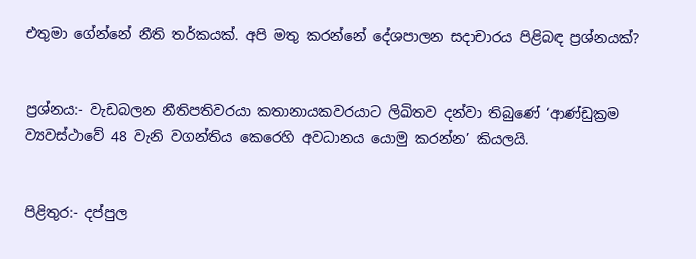එතුමා ගේන්නේ නීති තර්කයක්. අපි මතු කරන්නේ දේශපාලන සද‌ාචාරය පිළිබඳ ප්‍රශ්නයක්?


ප්‍රශ්නය:- වැඩබලන නීතිපතිවරයා කතානායකවරයාට ලිඛිතව දන්වා තිබුණේ ‘ආණ්ඩුක්‍රම ව්‍යවස්ථාවේ 48 වැනි වගන්තිය කෙරෙහි අවධානය යොමු කරන්න’ කියලයි.


පිළිතුර:- දප්පුල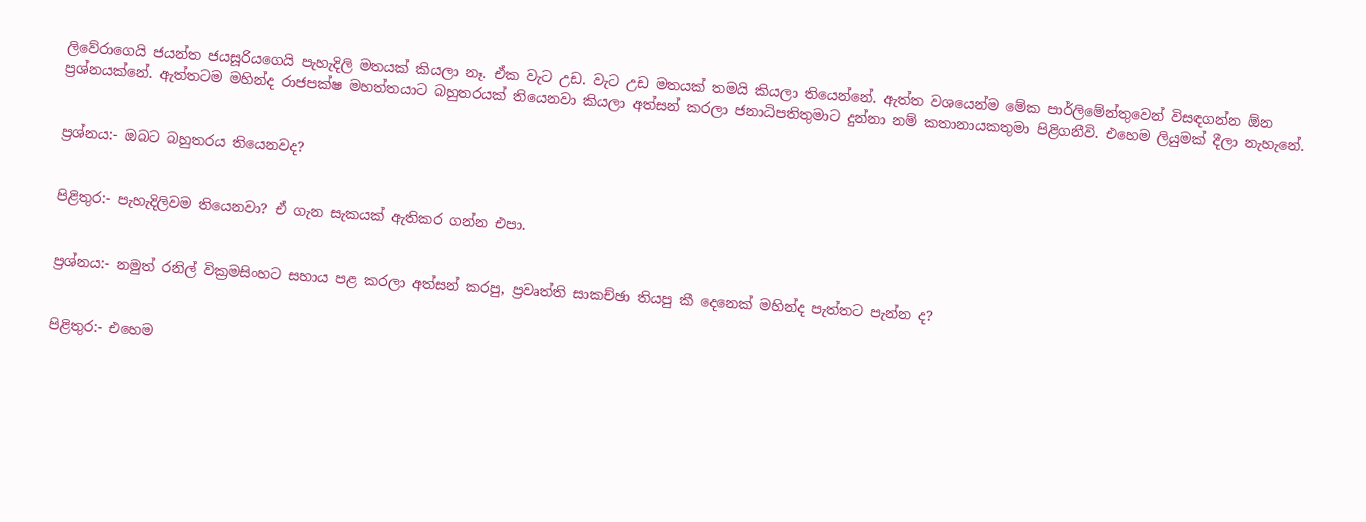ලිවේරාගෙයි ජයන්ත ජයසූරියගෙයි පැහැදිලි මතයක් කියලා නෑ. ඒක වැට උඩ. වැට උඩ මතයක් තමයි කියලා තියෙන්නේ. ඇත්ත වශයෙන්ම මේක පාර්ලිමේන්තුවෙන් විසඳගන්න ඕන ප්‍රශ්නයක්නේ. ඇත්තටම මහින්ද රාජපක්ෂ මහත්තයාට බහුතරයක් තියෙනවා කියලා අත්සන් කරලා ජනාධිපතිතුමාට දුන්නා නම් කතානායකතුමා පිළිගනීවි. එහෙම ලියුමක් දීලා නැහැනේ.


ප්‍රශ්නය:- ඔබට බහුතරය තියෙනවද?


පිළිතුර:- පැහැදිලිවම තියෙනවා? ඒ ගැන සැකයක් ඇතිකර ගන්න එපා.


ප්‍රශ්නය:- නමුත් රනිල් වික්‍රමසිංහට සහාය පළ කරලා අත්සන් කරපු, ප්‍රවෘත්ති සාකච්ඡා තියපු කී දෙනෙක් මහින්ද පැත්තට පැන්න ද?


පිළිතුර:- එහෙම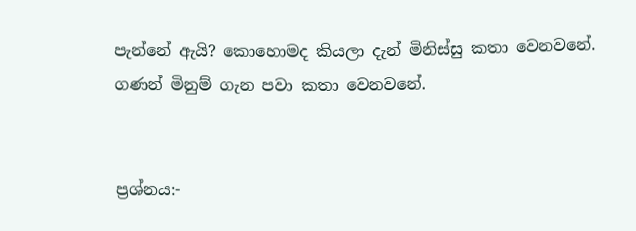පැන්නේ ඇයි? කොහොමද කියලා දැන් මිනිස්සු කතා වෙනවනේ. ගණන් මිනුම් ගැන පවා කතා වෙනවනේ.


ප්‍රශ්නය:-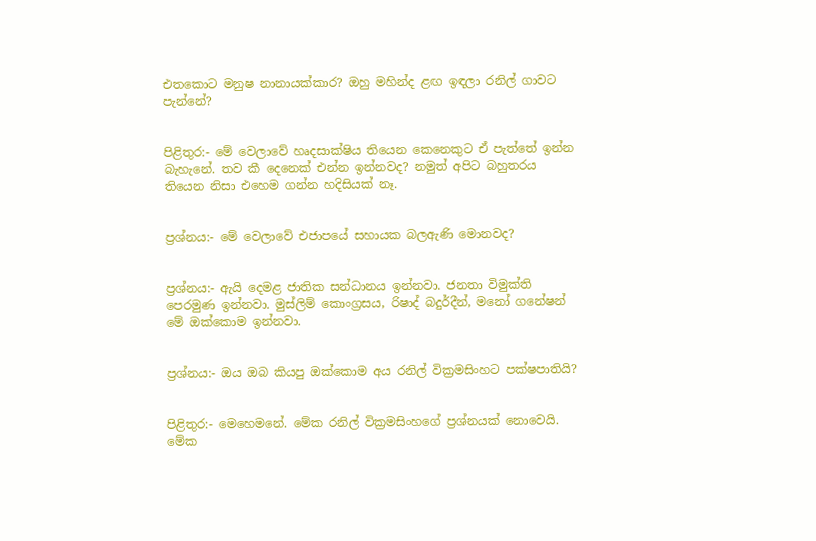එතකොට මනුෂ නානායක්කාර? ඔහු මහින්ද ළඟ ඉඳලා රනිල් ගාවට පැන්නේ?


පිළිතුර:- මේ වෙලාවේ හෘදසාක්ෂිය තියෙන කෙනෙකුට ඒ පැත්තේ ඉන්න බැහැනේ. තව කී දෙනෙක් එන්න ඉන්නවද? නමුත් අපිට බහුතරය තියෙන නිසා එහෙම ගන්න හදිසියක් නෑ.


ප්‍රශ්නය:- මේ වෙලාවේ එජාපයේ සහායක බලඇණි මොනවද?


ප්‍රශ්නය:- ඇයි දෙමළ ජාතික සන්ධානය ඉන්නවා. ජනතා විමුක්ති පෙරමුණ ඉන්නවා. මුස්ලිම් කොංග්‍රසය, රිෂාද් බදුර්දීන්, මනෝ ගනේෂන් මේ ඔක්කොම ඉන්නවා.


ප්‍රශ්නය:- ඔය ඔබ කියපු ඔක්කොම අය රනිල් වික්‍රමසිංහට පක්ෂපාතියි?


පිළිතුර:- මෙහෙමනේ. මේක රනිල් වික්‍රමසිංහගේ ප්‍රශ්නයක් නොවෙයි. මේක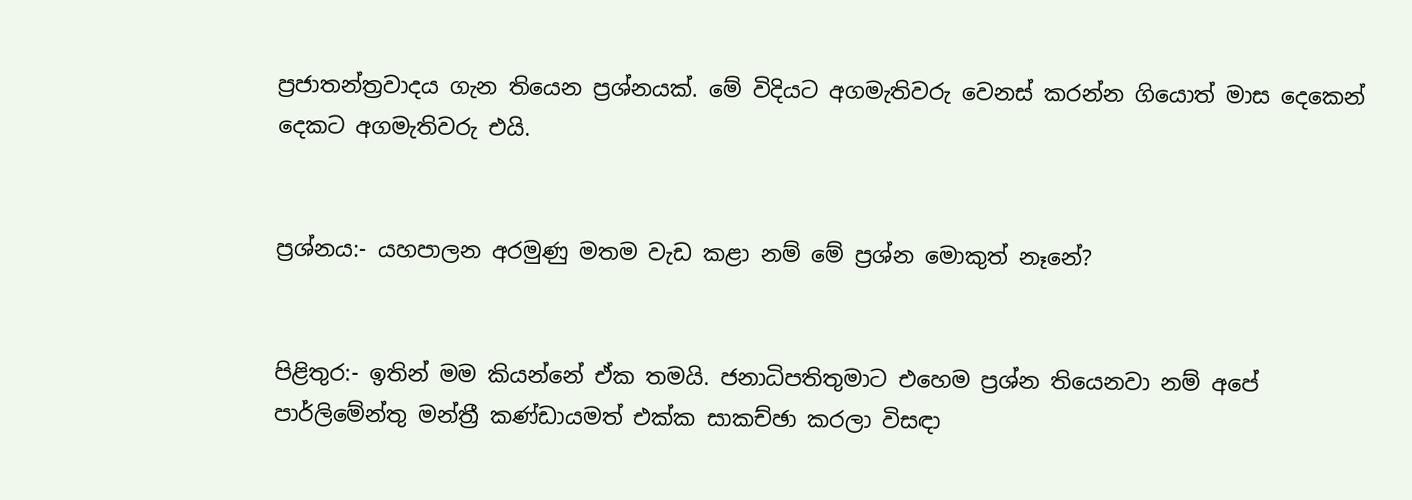ප්‍රජාතන්ත්‍රවාදය ගැන තියෙන ප්‍රශ්නයක්. මේ විදියට අගමැතිවරු වෙනස් කරන්න ගියොත් මාස දෙකෙන් දෙකට අගමැතිවරු එයි.


ප්‍රශ්නය:- යහපාලන අරමුණු මතම වැඩ කළා නම් මේ ප්‍රශ්න මොකුත් නෑනේ?


පිළිතුර:- ඉතින් මම කියන්නේ ඒක තමයි. ජනාධිපතිතුමාට එහෙම ප්‍රශ්න තියෙනවා නම් අපේ පාර්ලිමේන්තු මන්ත්‍රී කණ්ඩායමත් එක්ක සාකච්ඡා කරලා විසඳ‌ා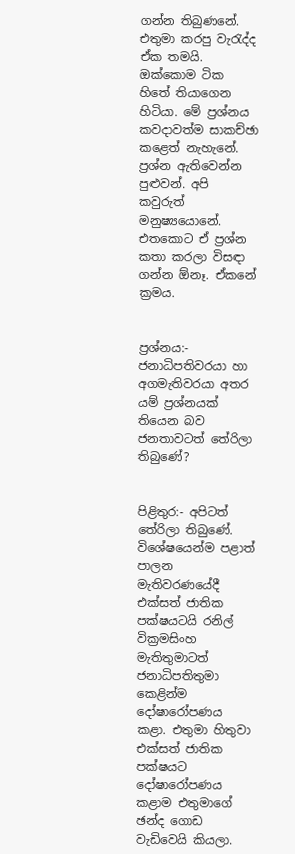ගන්න තිබුණනේ. එතුමා කරපු වැරැද්ද ඒක තමයි. ඔක්කොම ටික හිතේ තියාගෙන හිටියා. මේ ප්‍රශ්නය කවද‌ාවත්ම සාකච්ඡා කළෙත් නැහැනේ. ප්‍රශ්න ඇතිවෙන්න පුළුවන්. අපි කවුරුත් මනුෂ්‍යයොනේ. එතකොට ඒ ප්‍රශ්න කතා කරලා විසඳා ගන්න ඕනෑ. ඒකනේ ක්‍රමය.


ප්‍රශ්නය:- ජනාධිපතිවරයා හා අගමැතිවරයා අතර යම් ප්‍රශ්නයක් තියෙන බව ජනතාවටත් තේරිලා තිබුණේ?


පිළිතුර:- අපිටත් තේරිලා තිබුණේ. විශේෂයෙන්ම පළාත් පාලන මැතිවරණයේදී එක්සත් ජාතික පක්ෂයටයි රනිල් වික්‍රමසිංහ මැතිතුමාටත් ජනාධිපතිතුමා කෙළින්ම දෝෂාරෝපණය කළා. එතුමා හිතුවා එක්සත් ජාතික පක්ෂයට දෝෂාරෝපණය කළාම එතුමාගේ ඡන්ද ගොඩ වැඩිවෙයි කියලා.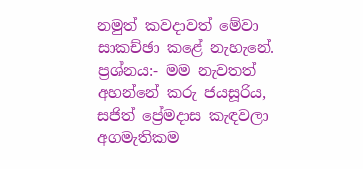නමුත් කවද‌ාවත් මේවා සාකච්ඡා කළේ නැහැනේ.
ප්‍රශ්නය:- මම නැවතත් අහන්නේ කරු ජයසූරිය, සජිත් ප්‍රේමද‌ාස කැඳවලා අගමැතිකම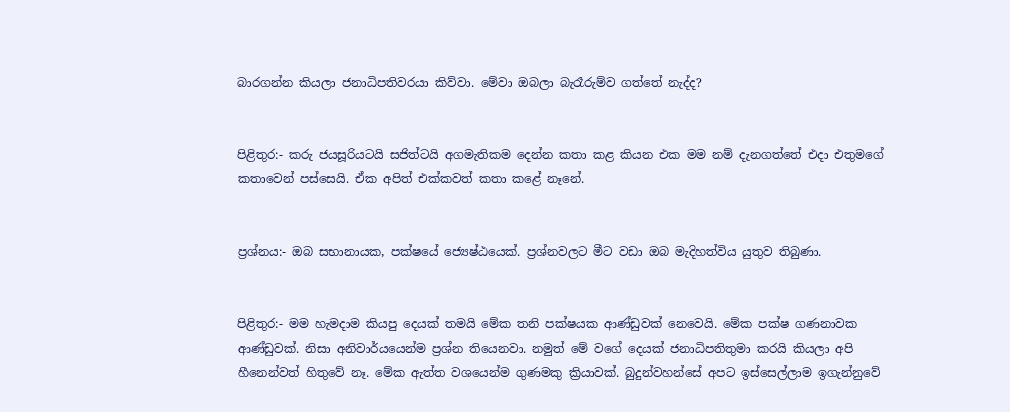බාරගන්න කියලා ජනාධිපතිවරයා කිව්වා. මේවා ඔබලා බැරෑරුම්ව ගත්තේ නැද්ද?


පිළිතුර:- කරු ජයසූරියටයි සජිත්ටයි අගමැතිකම දෙන්න කතා කළ කියන එක මම නම් දැනගත්තේ එද‌ා එතුමගේ කතාවෙන් පස්සෙයි. ඒක අපිත් එක්කවත් කතා කළේ නෑනේ.


ප්‍රශ්නය:- ඔබ සභානායක, පක්ෂයේ ජ්‍යෙෂ්ඨයෙක්. ප්‍රශ්නවලට මීට වඩා ඔබ මැදිහත්විය යුතුව තිබුණා.


පිළිතුර:- මම හැමද‌ාම කියපු දෙයක් තමයි මේක තනි පක්ෂයක ආණ්ඩුවක් නෙවෙයි. මේක පක්ෂ ගණනාවක ආණ්ඩුවක්. නිසා අනිවාර්යයෙන්ම ප්‍රශ්න තියෙනවා. නමුත් මේ වගේ දෙයක් ජනාධිපතිතුමා කරයි කියලා අපි හීනෙන්වත් හිතුවේ නෑ. මේක ඇත්ත වශයෙන්ම ගුණමකු ක්‍රියාවක්. බුදුන්වහන්සේ අපට ඉස්සෙල්ලාම ඉගැන්නුවේ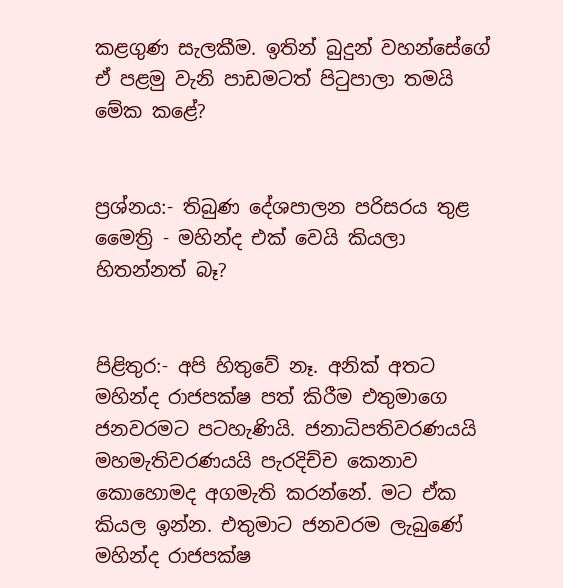කළගුණ සැලකීම. ඉතින් බුදුන් වහන්සේගේ ඒ පළමු වැනි පාඩමටත් පිටුපාලා තමයි මේක කළේ?


ප්‍රශ්නය:- තිබුණ දේශපාලන පරිසරය තුළ මෛත්‍රි - මහින්ද එක් වෙයි කියලා හිතන්නත් බෑ?


පිළිතුර:- අපි හිතුවේ නෑ. අනික් අතට මහින්ද රාජපක්ෂ පත් කිරීම එතුමාගෙ ජනවරමට පටහැණියි. ජනාධිපතිවරණයයි මහමැතිවරණයයි පැරදිච්ච කෙනාව කොහොමද අගමැති කරන්නේ. මට ඒක කියල ඉන්න. එතුමාට ජනවරම ලැබුණේ මහින්ද රාජපක්ෂ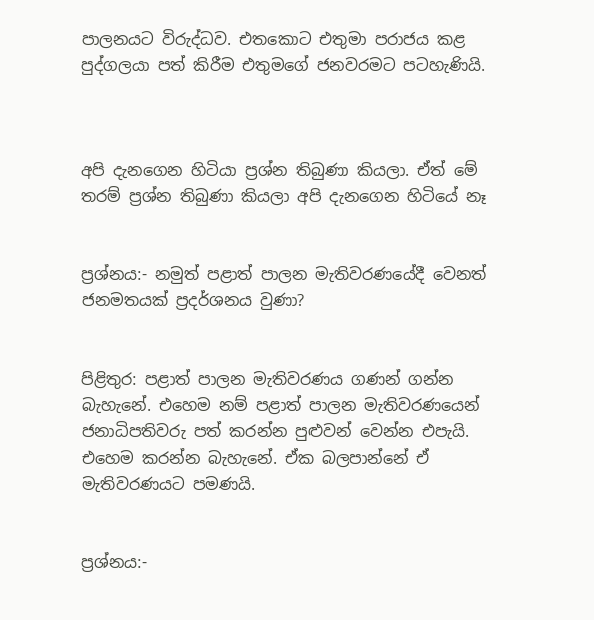පාලනයට විරුද්ධව. එතකොට එතුමා පරාජය කළ පුද්ගලයා පත් කිරීම එතුමගේ ජනවරමට පටහැණියි.



අපි දැනගෙන හිටියා ප්‍රශ්න තිබුණා කියලා. ඒත් මේ තරම් ප්‍රශ්න තිබුණා කියලා අපි දැනගෙන හිටියේ නෑ


ප්‍රශ්නය:- නමුත් පළාත් පාලන මැතිවරණයේදී වෙනත් ජනමතයක් ප්‍රදර්ශනය වුණා?


පිළිතුර: පළාත් පාලන මැතිවරණය ගණන් ගන්න බැහැනේ. එහෙම නම් පළාත් පාලන මැතිවරණයෙන් ජනාධිපතිවරු පත් කරන්න පුළුවන් වෙන්න එපැයි. එහෙම කරන්න බැහැනේ. ඒක බලපාන්නේ ඒ මැතිවරණයට පමණයි.


ප්‍රශ්නය:-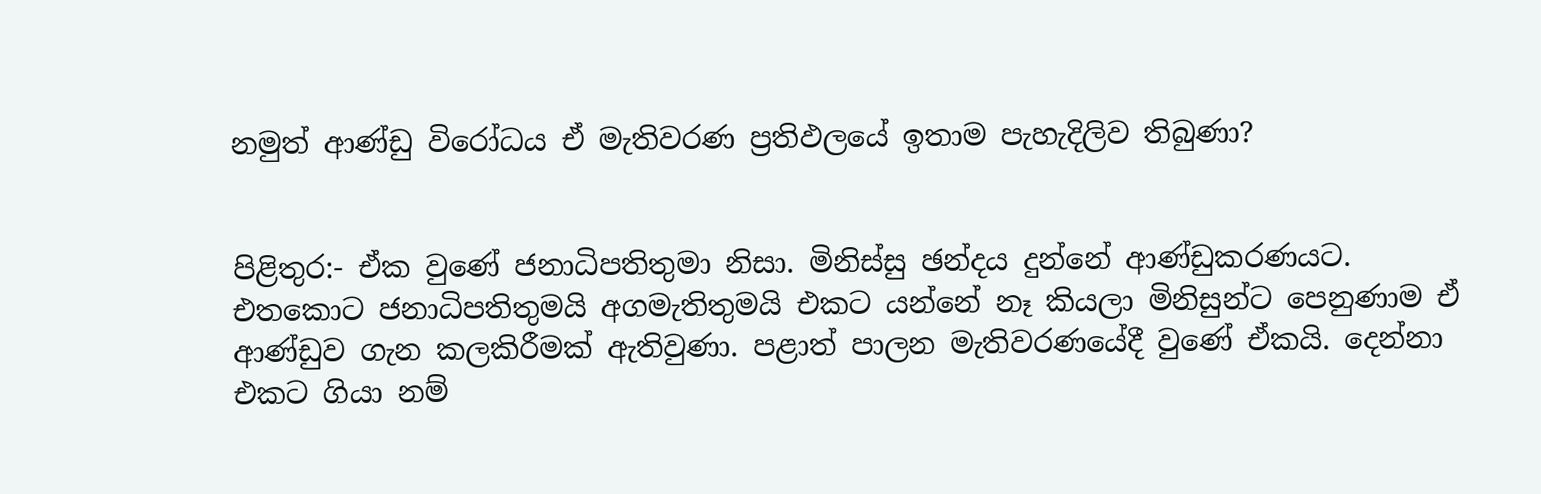නමුත් ආණ්ඩු විරෝධය ඒ මැතිවරණ ප්‍රතිඵලයේ ඉතාම පැහැදිලිව තිබුණා?


පිළිතුර:- ඒක වුණේ ජනාධිපතිතුමා නිසා. මිනිස්සු ඡන්දය දුන්නේ ආණ්ඩුකරණයට. එතකොට ජනාධිපතිතුමයි අගමැතිතුමයි එකට යන්නේ නෑ කියලා මිනිසුන්ට පෙනුණාම ඒ ආණ්ඩුව ගැන කලකිරීමක් ඇතිවුණා. පළාත් පාලන මැතිවරණයේදී වුණේ ඒකයි. දෙන්නා එකට ගියා නම්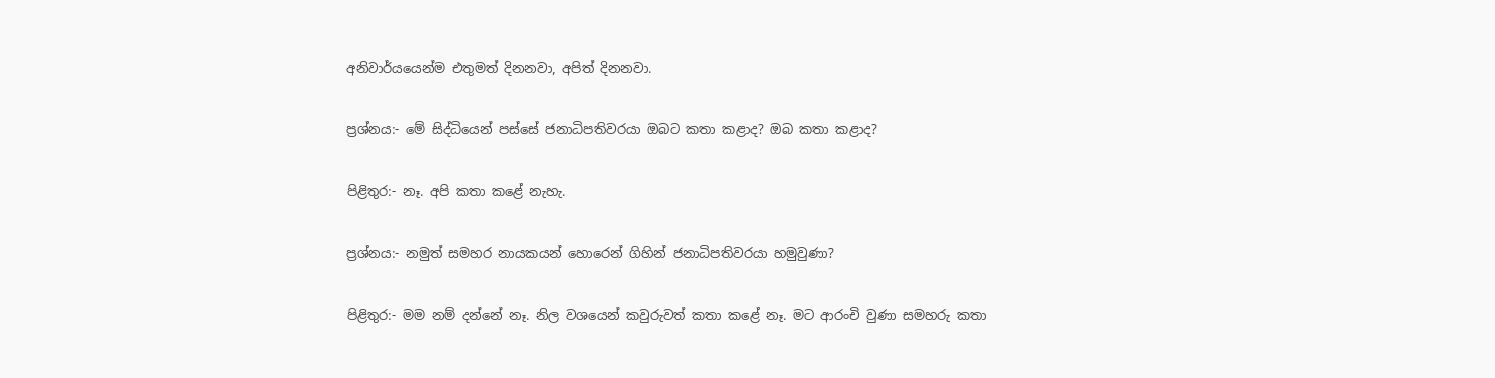අනිවාර්යයෙන්ම එතුමත් දිනනවා, අපිත් දිනනවා.


ප්‍රශ්නය:- මේ සිද්ධියෙන් පස්සේ ජනාධිපතිවරයා ඔබට කතා කළාද? ඔබ කතා කළාද?


පිළිතුර:- නෑ. අපි කතා කළේ නැහැ.


ප්‍රශ්නය:- නමුත් සමහර නායකයන් හොරෙන් ගිහින් ජනාධිපතිවරයා හමුවුණා?


පිළිතුර:- මම නම් දන්නේ නෑ. නිල වශයෙන් කවුරුවත් කතා කළේ නෑ. මට ආරංචි වුණා සමහරු කතා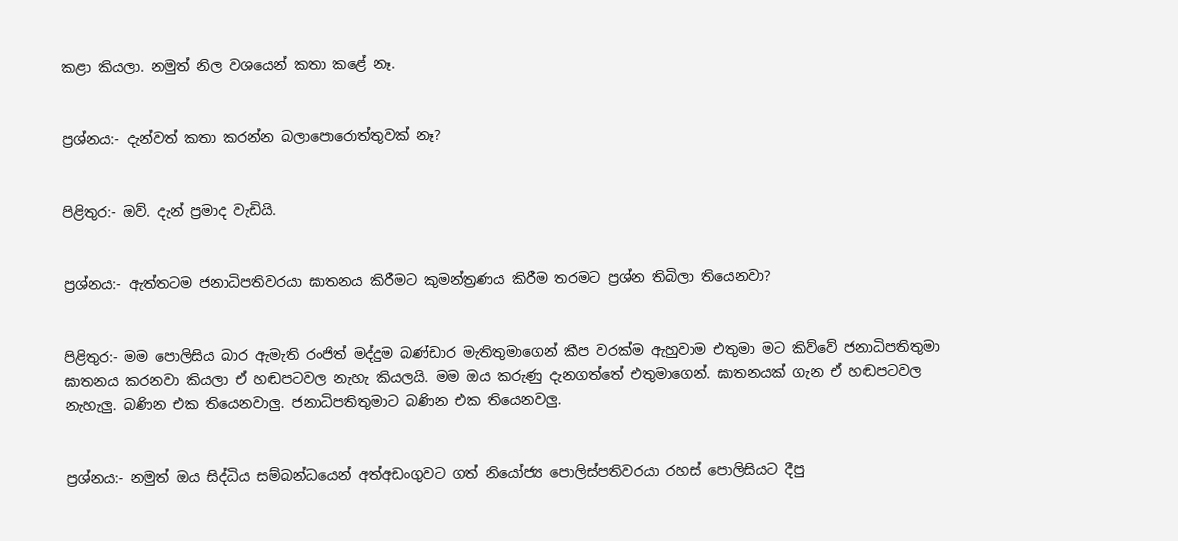කළා කියලා. නමුත් නිල වශයෙන් කතා කළේ නෑ.


ප්‍රශ්නය:- දැන්වත් කතා කරන්න බලාපොරොත්තුවක් නෑ?


පිළිතුර:- ඔව්. දැන් ප්‍රමාද වැඩියි.


ප්‍රශ්නය:- ඇත්තටම ජනාධිපතිවරයා ඝාතනය කිරීමට කුමන්ත්‍රණය කිරීම තරමට ප්‍රශ්න තිබිලා තියෙනවා?


පිළිතුර:- මම පොලිසිය බාර ඇමැති රංජිත් මද්දුම බණ්ඩාර මැතිතුමාගෙන් කීප වරක්ම ඇහුවාම එතුමා මට කිව්වේ ජනාධිපතිතුමා ඝාතනය කරනවා කියලා ඒ හඬපටවල නැහැ කියලයි. මම ඔය කරුණු දැනගත්තේ එතුමාගෙන්. ඝාතනයක් ගැන ඒ හඬපටවල නැහැලු. බණින එක තියෙනවාලු. ජනාධිපතිතුමාට බණින එක තියෙනවලු.


ප්‍රශ්නය:- නමුත් ඔය සිද්ධිය සම්බන්ධයෙන් අත්අඩංගුවට ගත් නියෝජ්‍ය පොලිස්පතිවරයා රහස් පොලිසියට දීපු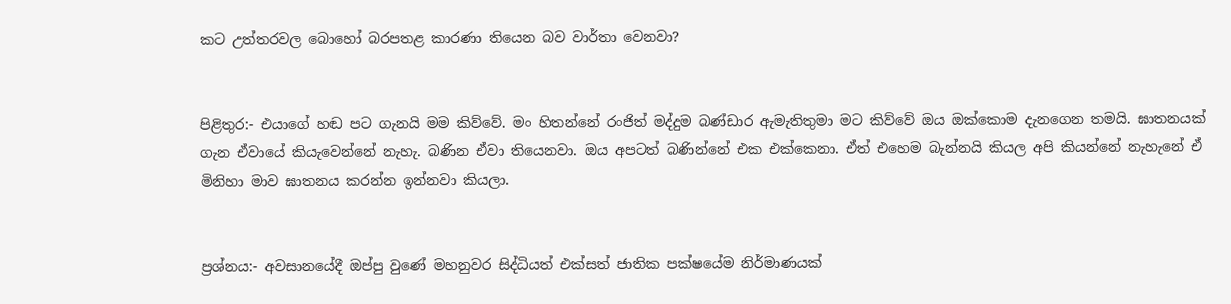කට උත්තරවල බොහෝ බරපතළ කාරණා තියෙන බව වාර්තා වෙනවා?


පිළිතුර:- එයාගේ හඬ පට ගැනයි මම කිව්වේ. මං හිතන්නේ රංජිත් මද්දුම බණ්ඩාර ඇමැතිතුමා මට කිව්වේ ඔය ඔක්කොම දැනගෙන තමයි. ඝාතනයක් ගැන ඒවායේ කියැවෙන්නේ නැහැ. බණින ඒවා තියෙනවා. ඔය අපටත් බණින්නේ එක එක්කෙනා. ඒත් එහෙම බැන්නයි කියල අපි කියන්නේ නැහැනේ ඒ මිනිහා මාව ඝාතනය කරන්න ඉන්නවා කියලා.


ප්‍රශ්නය:- අවසානයේදී ඔප්පු වුණේ මහනුවර සිද්ධියත් එක්සත් ජාතික පක්ෂයේම නිර්මාණයක්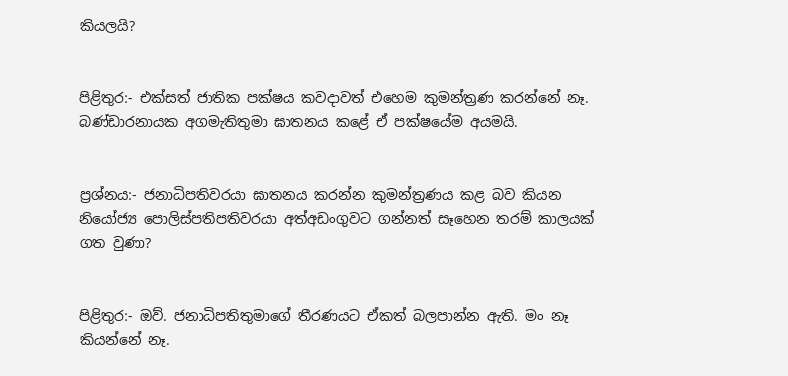කියලයි?


පිළිතුර:- එක්සත් ජාතික පක්ෂය කවද‌ාවත් එහෙම කුමන්ත්‍රණ කරන්නේ නෑ. බණ්ඩාරනායක අගමැතිතුමා ඝාතනය කළේ ඒ පක්ෂයේම අයමයි.


ප්‍රශ්නය:- ජනාධිපතිවරයා ඝාතනය කරන්න කුමන්ත්‍රණය කළ බව කියන නියෝජ්‍ය පොලිස්පතිපතිවරයා අත්අඩංගුවට ගන්නත් සෑහෙන තරම් කාලයක් ගත වුණා?


පිළිතුර:- ඔව්. ජනාධිපතිතුමාගේ තීරණයට ඒකත් බලපාන්න ඇති. මං නෑ කියන්නේ නෑ.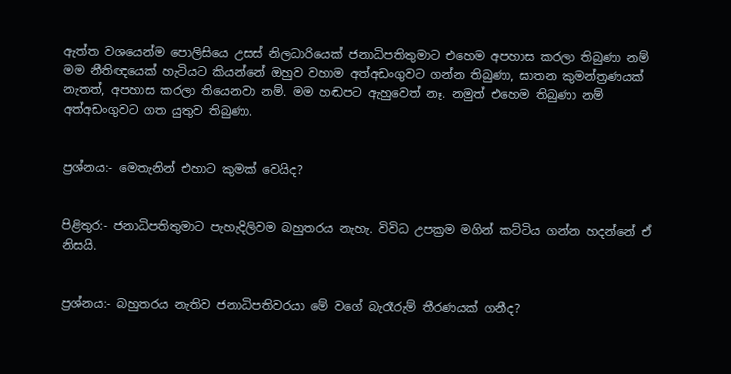ඇත්ත වශයෙන්ම පොලිසියෙ උසස් නිලධාරියෙක් ජනාධිපතිතුමාට එහෙම අපහාස කරලා තිබුණා නම් මම නීතිඥයෙක් හැටියට කියන්නේ ඔහුව වහාම අත්අඩංගුවට ගන්න තිබුණා, ඝාතන කුමන්ත්‍රණයක් නැතත්, අපහාස කරලා තියෙනවා නම්. මම හඬපට ඇහුවෙත් නෑ. නමුත් එහෙම තිබුණා නම් අත්අඩංගුවට ගත යුතුව තිබුණා.


ප්‍රශ්නය:- මෙතැනින් එහාට කුමක් වෙයිද?


පිළිතුර:- ජනාධිපතිතුමාට පැහැදිලිවම බහුතරය නැහැ. විවිධ උපක්‍රම මගින් කට්ටිය ගන්න හදන්නේ ඒ නිසයි.


ප්‍රශ්නය:- බහුතරය නැතිව ජනාධිපතිවරයා මේ වගේ බැරෑරුම් තීරණයක් ගනීද?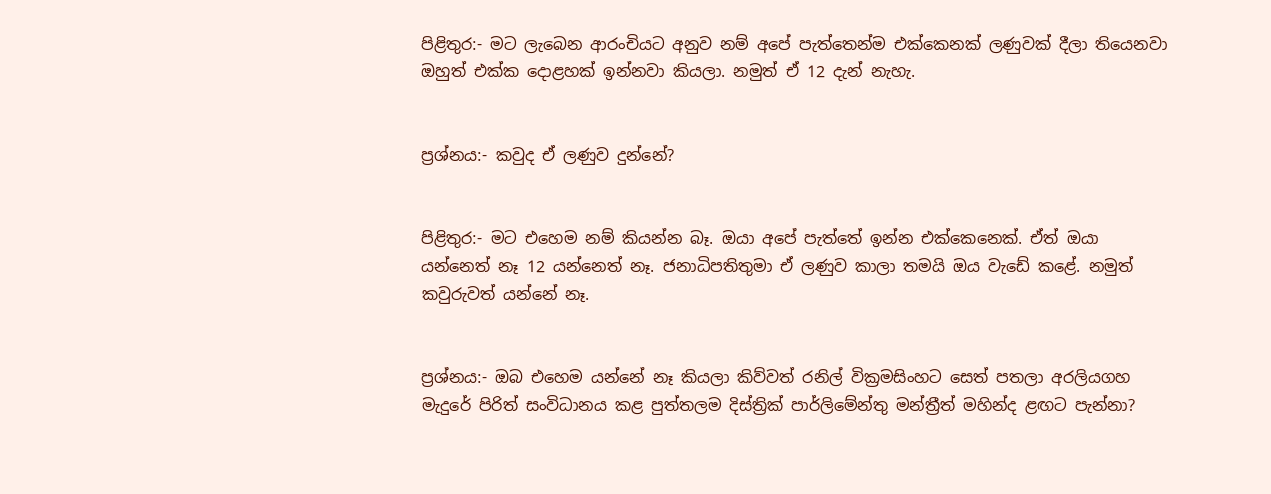පිළිතුර:- මට ලැබෙන ආරංචියට අනුව නම් අපේ පැත්තෙන්ම එක්කෙනක් ලණුවක් දීලා තියෙනවා ඔහුත් එක්ක දොළහක් ඉන්නවා කියලා. නමුත් ඒ 12 දැන් නැහැ.


ප්‍රශ්නය:- කවුද ඒ ලණුව දුන්නේ?


පිළිතුර:- මට එහෙම නම් කියන්න බෑ. ඔයා අපේ පැත්තේ ඉන්න එක්කෙනෙක්. ඒත් ඔයා යන්නෙත් නෑ 12 යන්නෙත් නෑ. ජනාධිපතිතුමා ඒ ලණුව කාලා තමයි ඔය වැඩේ කළේ. නමුත් කවුරුවත් යන්නේ නෑ.


ප්‍රශ්නය:- ඔබ එහෙම යන්නේ නෑ කියලා කිව්වත් රනිල් වික්‍රමසිංහට සෙත් පතලා අරලියගහ මැදුරේ පිරිත් සංවිධානය කළ පුත්තලම දිස්ත්‍රික් පාර්ලිමේන්තු මන්ත්‍රීත් මහින්ද ළඟට පැන්නා?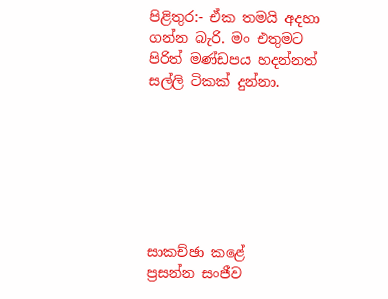පිළිතුර:- ඒක තමයි අදහා ගන්න බැරි. මං එතුමට පිරිත් මණ්ඩපය හදන්නත් සල්ලි ටිකක් දුන්නා.







සාකච්ඡා කළේ
ප්‍රසන්න සංජීව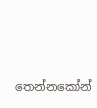තෙන්නකෝන්